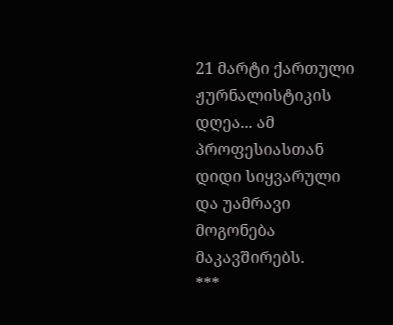21 მარტი ქართული ჟურნალისტიკის დღეა... ამ პროფესიასთან დიდი სიყვარული და უამრავი მოგონება მაკავშირებს.
***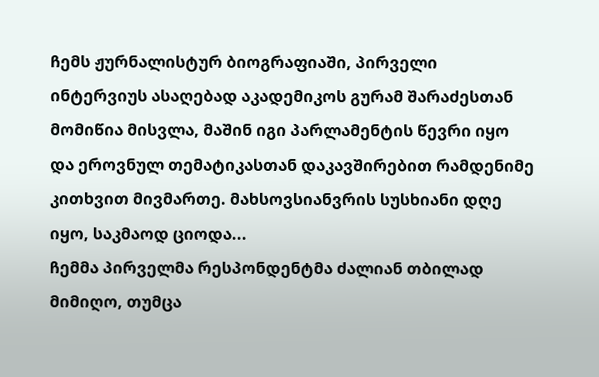ჩემს ჟურნალისტურ ბიოგრაფიაში, პირველი ინტერვიუს ასაღებად აკადემიკოს გურამ შარაძესთან მომიწია მისვლა, მაშინ იგი პარლამენტის წევრი იყო და ეროვნულ თემატიკასთან დაკავშირებით რამდენიმე კითხვით მივმართე. მახსოვსიანვრის სუსხიანი დღე იყო, საკმაოდ ციოდა...
ჩემმა პირველმა რესპონდენტმა ძალიან თბილად მიმიღო, თუმცა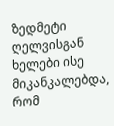ზედმეტი ღელვისგან ხელები ისე მიკანკალებდა, რომ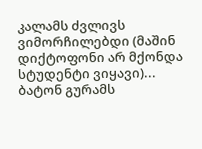კალამს ძვლივს ვიმორჩილებდი (მაშინ დიქტოფონი არ მქონდა სტუდენტი ვიყავი)... ბატონ გურამს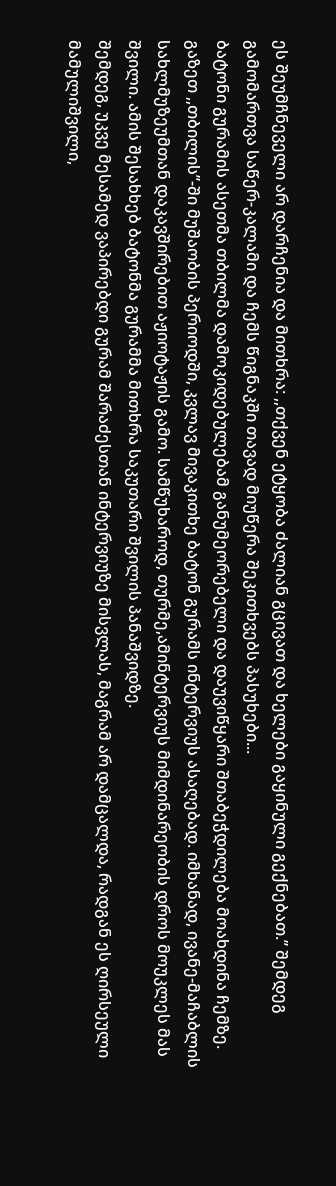ეს შეუმჩნეველი არ დარჩენია და მითხრა: ,,თქვენ ეტყობა ძალიან გცივათ და ხელები გაყინული გექნებათ.’’ შემდეგ გამომართვა საწერ-კალამი და ჩემს წიგნაკში თავად მიუწერა შეკითხვებს პასუხები...
ბატონი გურამის ასეთმა თბილმა დამოკიდებულებამ განუმეორებელი და დაუვიწყარი შთაბეჭდილება მოახდინა ჩემზე.
გაზეთ ,,თბილის’’-ში მუშაობის პერიოდში, კვლავ მივაკითხე ბატონ გურამს ინტერვიუს ასაღებად. იმხანად, ივანე-მაჩაბლის სახლმუზეუმთან დაკავშირებით აჟიოტაჟის გამო. სამწუხაროდ, თურმე,ამინტერვიუს მიმდინარეობის დროს მოუკლეს მას შვილი. ამის შესახხებ ბატონმა გურამმა მითხრა საკუთარი შვილის პანაშვიდზე.
შემდეგ, უკვე მესამედ ვაპირებდი გურამ შარაძესთან ინტერვიუზე მისვლას, მაგრამ არ დამცალდა, რადგან ეს ღირსეული მამულიშვილი,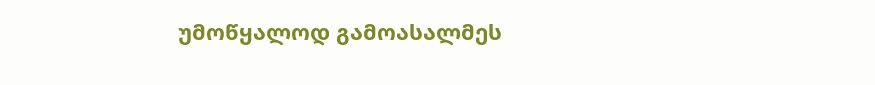უმოწყალოდ გამოასალმეს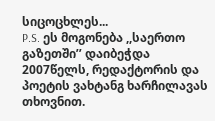სიცოცხლეს...
P.S. ეს მოგონება ,,საერთო გაზეთში’’ დაიბეჭდა 2007წელს, რედაქტორის და პოეტის ვახტანგ ხარჩილავას თხოვნით.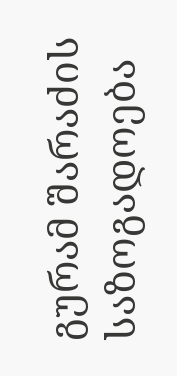გურამ შარაძის საზოგადოება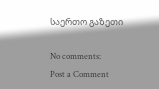საერთო გაზეთი

No comments:
Post a Comment